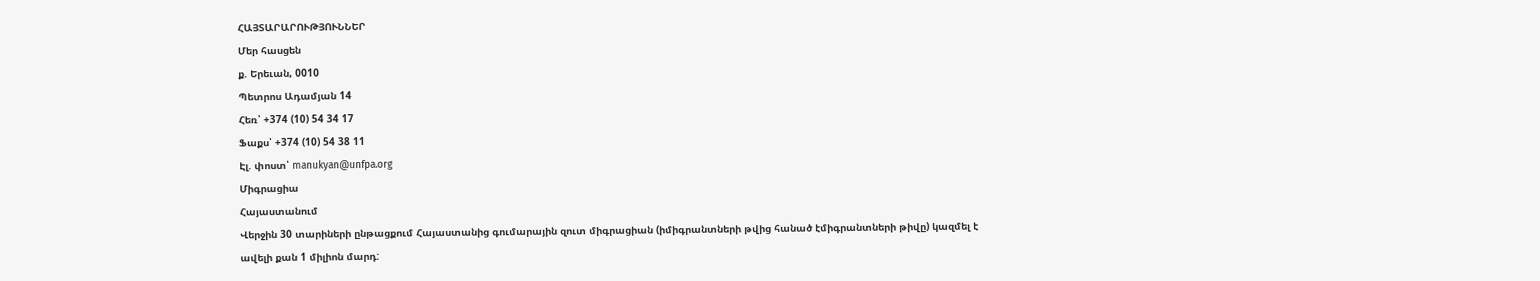ՀԱՅՏԱՐԱՐՈՒԹՅՈՒՆՆԵՐ
Մեր հասցեն
ք. Երեւան, 0010
Պետրոս Ադամյան 14
Հեռ՝ +374 (10) 54 34 17
Ֆաքս՝ +374 (10) 54 38 11
Էլ. փոստ՝ manukyan@unfpa.org
Միգրացիա
Հայաստանում
Վերջին 30 տարիների ընթացքում Հայաստանից գումարային զուտ միգրացիան (իմիգրանտների թվից հանած էմիգրանտների թիվը) կազմել է ավելի քան 1 միլիոն մարդ: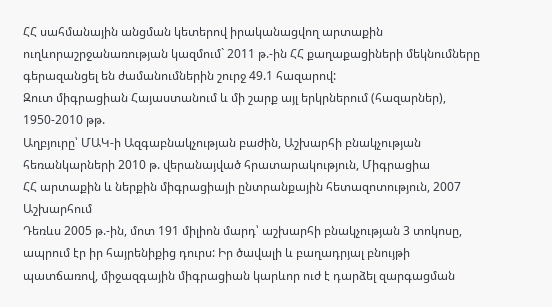ՀՀ սահմանային անցման կետերով իրականացվող արտաքին ուղևորաշրջանառության կազմում` 2011 թ.-ին ՀՀ քաղաքացիների մեկնումները գերազանցել են ժամանումներին շուրջ 49.1 հազարով:
Զուտ միգրացիան Հայաստանում և մի շարք այլ երկրներում (հազարներ), 1950-2010 թթ.
Աղբյուրը՝ ՄԱԿ-ի Ազգաբնակչության բաժին, Աշխարհի բնակչության հեռանկարների 2010 թ. վերանայված հրատարակություն, Միգրացիա
ՀՀ արտաքին և ներքին միգրացիայի ընտրանքային հետազոտություն, 2007
Աշխարհում
Դեռևս 2005 թ.-ին, մոտ 191 միլիոն մարդ՝ աշխարհի բնակչության 3 տոկոսը, ապրում էր իր հայրենիքից դուրս: Իր ծավալի և բաղադրյալ բնույթի պատճառով, միջազգային միգրացիան կարևոր ուժ է դարձել զարգացման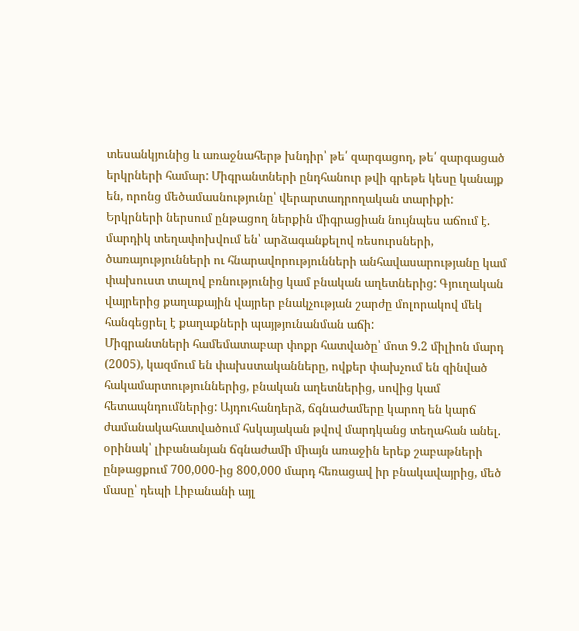տեսանկյունից և առաջնահերթ խնդիր՝ թե՛ զարգացող, թե՛ զարգացած երկրների համար: Միգրանտների ընդհանուր թվի գրեթե կեսը կանայք են, որոնց մեծամասնությունը՝ վերարտադրողական տարիքի:
Երկրների ներսում ընթացող ներքին միգրացիան նույնպես աճում է. մարդիկ տեղափոխվում են՝ արձագանքելով ռեսուրսների, ծառայությունների ու հնարավորությունների անհավասարությանը կամ փախուստ տալով բռնությունից կամ բնական աղետներից: Գյուղական վայրերից քաղաքային վայրեր բնակչության շարժը մոլորակով մեկ հանգեցրել է քաղաքների պայթյունանման աճի:
Միգրանտների համեմատաբար փոքր հատվածը՝ մոտ 9.2 միլիոն մարդ (2005), կազմում են փախստականները, ովքեր փախչում են զինված հակամարտություններից, բնական աղետներից, սովից կամ հետապնդումներից: Այդուհանդերձ, ճգնաժամերը կարող են կարճ ժամանակահատվածում հսկայական թվով մարդկանց տեղահան անել. օրինակ՝ լիբանանյան ճգնաժամի միայն առաջին երեք շաբաթների ընթացքում 700,000-ից 800,000 մարդ հեռացավ իր բնակավայրից, մեծ մասը՝ դեպի Լիբանանի այլ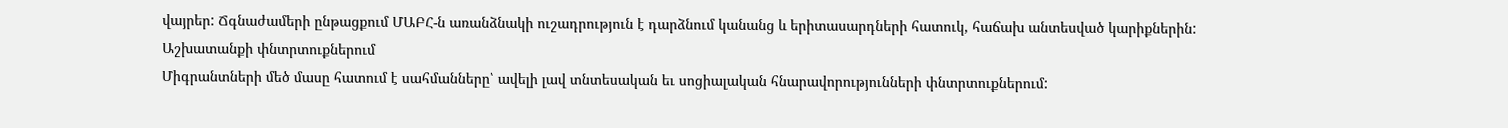վայրեր: Ճգնաժամերի ընթացքում ՄԱԲՀ-ն առանձնակի ուշադրություն է դարձնում կանանց և երիտասարդների հատուկ, հաճախ անտեսված կարիքներին:
Աշխատանքի փնտրտուքներում
Միգրանտների մեծ մասը հատում է սահմանները՝ ավելի լավ տնտեսական եւ սոցիալական հնարավորությունների փնտրտուքներում: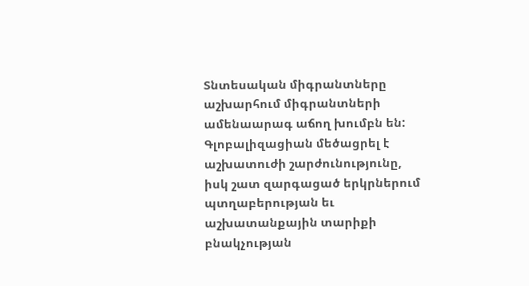Տնտեսական միգրանտները աշխարհում միգրանտների ամենաարագ աճող խումբն են:
Գլոբալիզացիան մեծացրել է աշխատուժի շարժունությունը, իսկ շատ զարգացած երկրներում պտղաբերության եւ աշխատանքային տարիքի բնակչության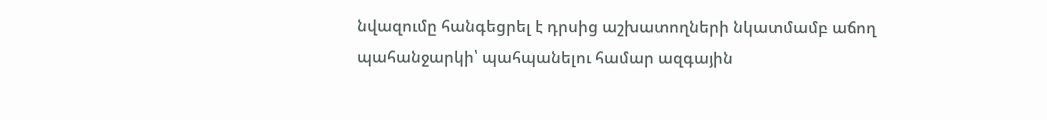նվազումը հանգեցրել է դրսից աշխատողների նկատմամբ աճող պահանջարկի՝ պահպանելու համար ազգային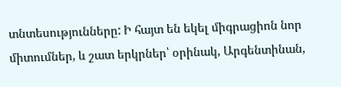տնտեսությունները: Ի հայտ են եկել միգրացիոն նոր միտումներ, և շատ երկրներ՝ օրինակ, Արգենտինան,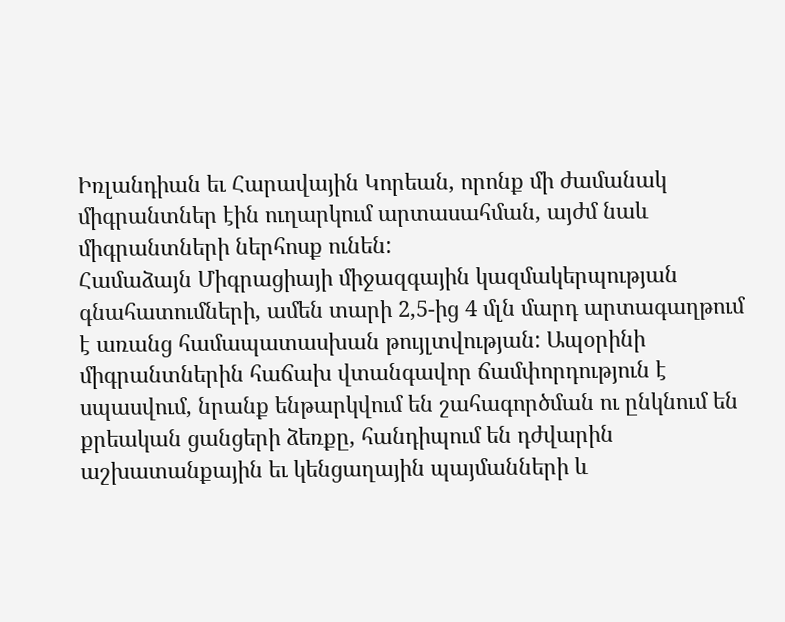Իռլանդիան եւ Հարավային Կորեան, որոնք մի ժամանակ միգրանտներ էին ուղարկում արտասահման, այժմ նաև միգրանտների ներհոսք ունեն:
Համաձայն Միգրացիայի միջազգային կազմակերպության գնահատումների, ամեն տարի 2,5-ից 4 մլն մարդ արտագաղթում է առանց համապատասխան թույլտվության: Ապօրինի միգրանտներին հաճախ վտանգավոր ճամփորդություն է սպասվում, նրանք ենթարկվում են շահագործման ու ընկնում են քրեական ցանցերի ձեռքը, հանդիպում են դժվարին աշխատանքային եւ կենցաղային պայմանների և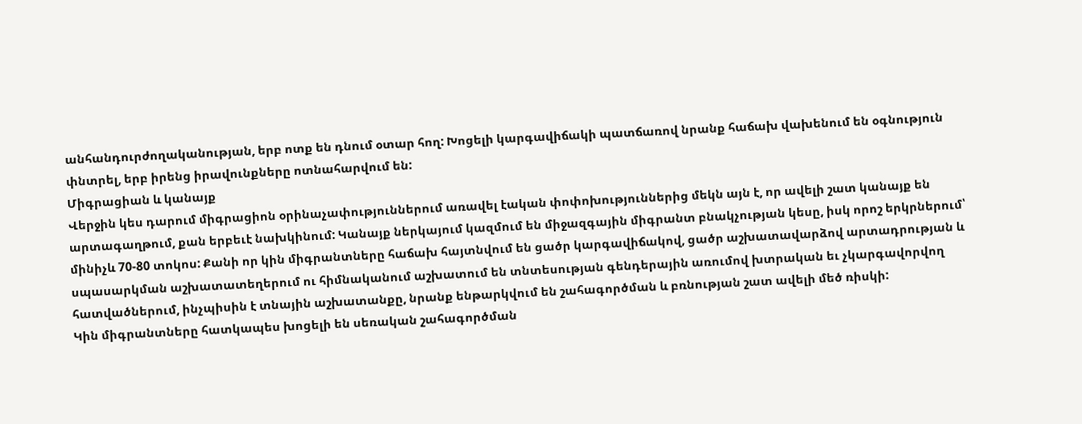անհանդուրժողականության, երբ ոտք են դնում օտար հող: Խոցելի կարգավիճակի պատճառով նրանք հաճախ վախենում են օգնություն փնտրել, երբ իրենց իրավունքները ոտնահարվում են:
Միգրացիան և կանայք
Վերջին կես դարում միգրացիոն օրինաչափություններում առավել էական փոփոխություններից մեկն այն է, որ ավելի շատ կանայք են արտագաղթում, քան երբեւէ նախկինում: Կանայք ներկայում կազմում են միջազգային միգրանտ բնակչության կեսը, իսկ որոշ երկրներում՝ մինիչև 70-80 տոկոս: Քանի որ կին միգրանտները հաճախ հայտնվում են ցածր կարգավիճակով, ցածր աշխատավարձով արտադրության և սպասարկման աշխատատեղերում ու հիմնականում աշխատում են տնտեսության գենդերային առումով խտրական եւ չկարգավորվող հատվածներում, ինչպիսին է տնային աշխատանքը, նրանք ենթարկվում են շահագործման և բռնության շատ ավելի մեծ ռիսկի:
Կին միգրանտները հատկապես խոցելի են սեռական շահագործման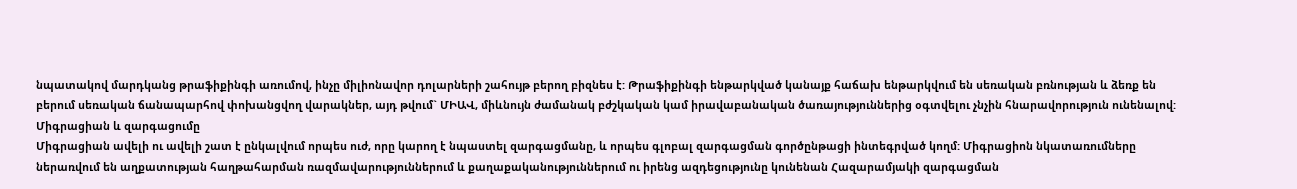նպատակով մարդկանց թրաֆիքինգի առումով, ինչը միլիոնավոր դոլարների շահույթ բերող բիզնես է: Թրաֆիքինգի ենթարկված կանայք հաճախ ենթարկվում են սեռական բռնության և ձեռք են բերում սեռական ճանապարհով փոխանցվող վարակներ, այդ թվում` ՄԻԱՎ, միևնույն ժամանակ բժշկական կամ իրավաբանական ծառայություններից օգտվելու չնչին հնարավորություն ունենալով:
Միգրացիան և զարգացումը
Միգրացիան ավելի ու ավելի շատ է ընկալվում որպես ուժ, որը կարող է նպաստել զարգացմանը, և որպես գլոբալ զարգացման գործընթացի ինտեգրված կողմ: Միգրացիոն նկատառումները ներառվում են աղքատության հաղթահարման ռազմավարություններում և քաղաքականություններում ու իրենց ազդեցությունը կունենան Հազարամյակի զարգացման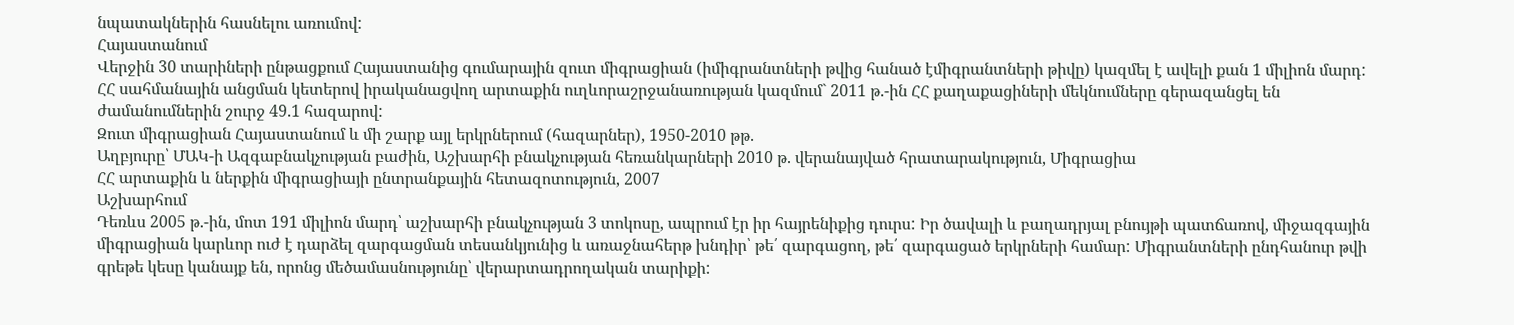նպատակներին հասնելու առումով:
Հայաստանում
Վերջին 30 տարիների ընթացքում Հայաստանից գումարային զուտ միգրացիան (իմիգրանտների թվից հանած էմիգրանտների թիվը) կազմել է ավելի քան 1 միլիոն մարդ:
ՀՀ սահմանային անցման կետերով իրականացվող արտաքին ուղևորաշրջանառության կազմում` 2011 թ.-ին ՀՀ քաղաքացիների մեկնումները գերազանցել են ժամանումներին շուրջ 49.1 հազարով:
Զուտ միգրացիան Հայաստանում և մի շարք այլ երկրներում (հազարներ), 1950-2010 թթ.
Աղբյուրը՝ ՄԱԿ-ի Ազգաբնակչության բաժին, Աշխարհի բնակչության հեռանկարների 2010 թ. վերանայված հրատարակություն, Միգրացիա
ՀՀ արտաքին և ներքին միգրացիայի ընտրանքային հետազոտություն, 2007
Աշխարհում
Դեռևս 2005 թ.-ին, մոտ 191 միլիոն մարդ՝ աշխարհի բնակչության 3 տոկոսը, ապրում էր իր հայրենիքից դուրս: Իր ծավալի և բաղադրյալ բնույթի պատճառով, միջազգային միգրացիան կարևոր ուժ է դարձել զարգացման տեսանկյունից և առաջնահերթ խնդիր՝ թե՛ զարգացող, թե՛ զարգացած երկրների համար: Միգրանտների ընդհանուր թվի գրեթե կեսը կանայք են, որոնց մեծամասնությունը՝ վերարտադրողական տարիքի: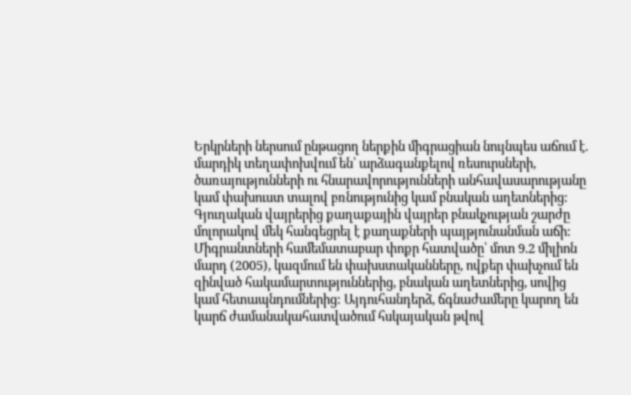Երկրների ներսում ընթացող ներքին միգրացիան նույնպես աճում է. մարդիկ տեղափոխվում են՝ արձագանքելով ռեսուրսների, ծառայությունների ու հնարավորությունների անհավասարությանը կամ փախուստ տալով բռնությունից կամ բնական աղետներից: Գյուղական վայրերից քաղաքային վայրեր բնակչության շարժը մոլորակով մեկ հանգեցրել է քաղաքների պայթյունանման աճի:
Միգրանտների համեմատաբար փոքր հատվածը՝ մոտ 9.2 միլիոն մարդ (2005), կազմում են փախստականները, ովքեր փախչում են զինված հակամարտություններից, բնական աղետներից, սովից կամ հետապնդումներից: Այդուհանդերձ, ճգնաժամերը կարող են կարճ ժամանակահատվածում հսկայական թվով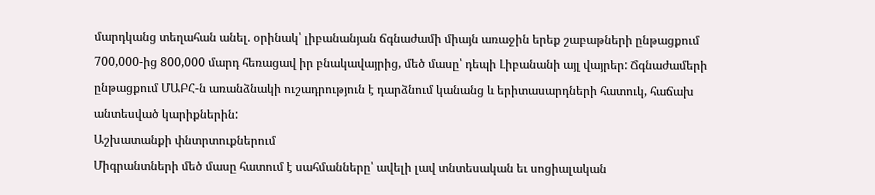մարդկանց տեղահան անել. օրինակ՝ լիբանանյան ճգնաժամի միայն առաջին երեք շաբաթների ընթացքում 700,000-ից 800,000 մարդ հեռացավ իր բնակավայրից, մեծ մասը՝ դեպի Լիբանանի այլ վայրեր: Ճգնաժամերի ընթացքում ՄԱԲՀ-ն առանձնակի ուշադրություն է դարձնում կանանց և երիտասարդների հատուկ, հաճախ անտեսված կարիքներին:
Աշխատանքի փնտրտուքներում
Միգրանտների մեծ մասը հատում է սահմանները՝ ավելի լավ տնտեսական եւ սոցիալական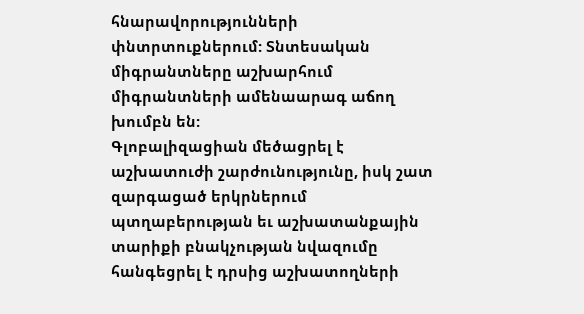հնարավորությունների փնտրտուքներում: Տնտեսական միգրանտները աշխարհում միգրանտների ամենաարագ աճող խումբն են:
Գլոբալիզացիան մեծացրել է աշխատուժի շարժունությունը, իսկ շատ զարգացած երկրներում պտղաբերության եւ աշխատանքային տարիքի բնակչության նվազումը հանգեցրել է դրսից աշխատողների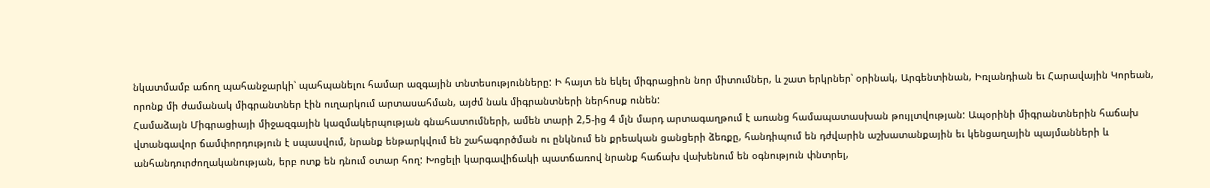նկատմամբ աճող պահանջարկի՝ պահպանելու համար ազգային տնտեսությունները: Ի հայտ են եկել միգրացիոն նոր միտումներ, և շատ երկրներ՝ օրինակ, Արգենտինան, Իռլանդիան եւ Հարավային Կորեան, որոնք մի ժամանակ միգրանտներ էին ուղարկում արտասահման, այժմ նաև միգրանտների ներհոսք ունեն:
Համաձայն Միգրացիայի միջազգային կազմակերպության գնահատումների, ամեն տարի 2,5-ից 4 մլն մարդ արտագաղթում է առանց համապատասխան թույլտվության: Ապօրինի միգրանտներին հաճախ վտանգավոր ճամփորդություն է սպասվում, նրանք ենթարկվում են շահագործման ու ընկնում են քրեական ցանցերի ձեռքը, հանդիպում են դժվարին աշխատանքային եւ կենցաղային պայմանների և անհանդուրժողականության, երբ ոտք են դնում օտար հող: Խոցելի կարգավիճակի պատճառով նրանք հաճախ վախենում են օգնություն փնտրել,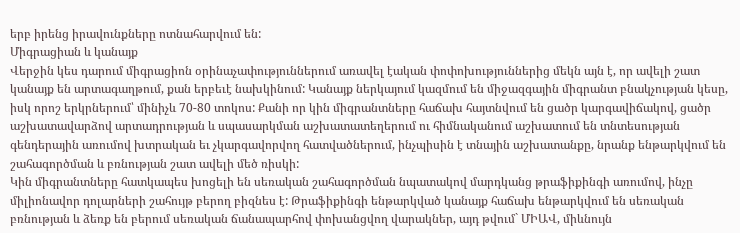երբ իրենց իրավունքները ոտնահարվում են:
Միգրացիան և կանայք
Վերջին կես դարում միգրացիոն օրինաչափություններում առավել էական փոփոխություններից մեկն այն է, որ ավելի շատ կանայք են արտագաղթում, քան երբեւէ նախկինում: Կանայք ներկայում կազմում են միջազգային միգրանտ բնակչության կեսը, իսկ որոշ երկրներում՝ մինիչև 70-80 տոկոս: Քանի որ կին միգրանտները հաճախ հայտնվում են ցածր կարգավիճակով, ցածր աշխատավարձով արտադրության և սպասարկման աշխատատեղերում ու հիմնականում աշխատում են տնտեսության գենդերային առումով խտրական եւ չկարգավորվող հատվածներում, ինչպիսին է տնային աշխատանքը, նրանք ենթարկվում են շահագործման և բռնության շատ ավելի մեծ ռիսկի:
Կին միգրանտները հատկապես խոցելի են սեռական շահագործման նպատակով մարդկանց թրաֆիքինգի առումով, ինչը միլիոնավոր դոլարների շահույթ բերող բիզնես է: Թրաֆիքինգի ենթարկված կանայք հաճախ ենթարկվում են սեռական բռնության և ձեռք են բերում սեռական ճանապարհով փոխանցվող վարակներ, այդ թվում` ՄԻԱՎ, միևնույն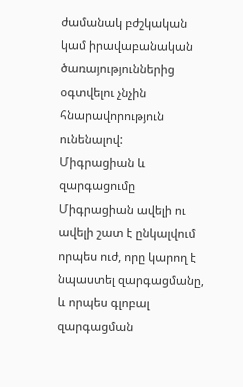ժամանակ բժշկական կամ իրավաբանական ծառայություններից օգտվելու չնչին հնարավորություն ունենալով:
Միգրացիան և զարգացումը
Միգրացիան ավելի ու ավելի շատ է ընկալվում որպես ուժ, որը կարող է նպաստել զարգացմանը, և որպես գլոբալ զարգացման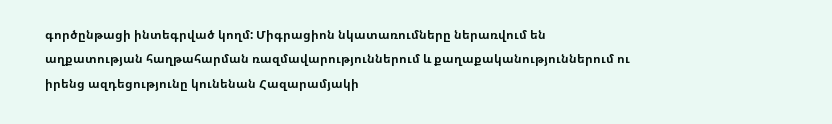գործընթացի ինտեգրված կողմ: Միգրացիոն նկատառումները ներառվում են աղքատության հաղթահարման ռազմավարություններում և քաղաքականություններում ու իրենց ազդեցությունը կունենան Հազարամյակի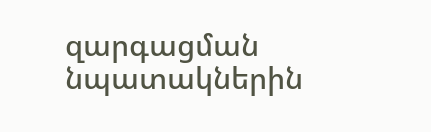զարգացման նպատակներին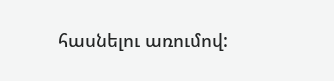հասնելու առումով: